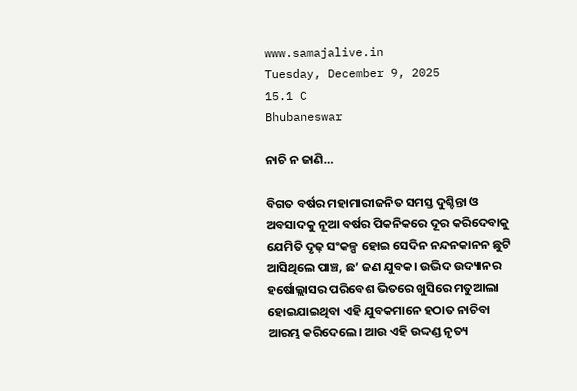www.samajalive.in
Tuesday, December 9, 2025
15.1 C
Bhubaneswar

ନାଚି ନ ଜାଣି…

ବିଗତ ବର୍ଷର ମହାମାରୀଜନିତ ସମସ୍ତ ଦୁଶ୍ଚିନ୍ତା ଓ ଅବସାଦକୁ ନୂଆ ବର୍ଷର ପିକନିକରେ ଦୂର କରିଦେବାକୁ ଯେମିତି ଦୃଢ଼ ସଂକଳ୍ପ ହୋଇ ସେଦିନ ନନ୍ଦନକାନନ ଛୁଟି ଆସିଥିଲେ ପାଞ୍ଚ, ଛ’ ଜଣ ଯୁବକ‌। ଉଦ୍ଭିଦ ଉଦ୍ୟାନର ହର୍ଷୋଲ୍ଲାସର ପରିବେଶ ଭିତରେ ଖୁସିରେ ମତୁଆଲା ହୋଇଯାଇଥିବା ଏହି ଯୁବକମାନେ ହଠାତ ନାଚିବା ଆରମ୍ଭ କରିଦେଲେ‌। ଆଉ ଏହି ଉଦ୍ଦଣ୍ଡ ନୃତ୍ୟ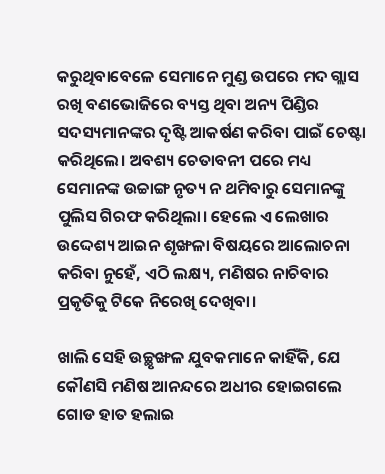କରୁଥିବାବେଳେ ସେମାନେ ମୁଣ୍ଡ ଉପରେ ମଦ ଗ୍ଲାସ ରଖି ବଣଭୋଜିରେ ବ୍ୟସ୍ତ ଥିବା ଅନ୍ୟ ପିଣ୍ଡିର ସଦସ୍ୟମାନଙ୍କର ଦୃଷ୍ଟି ଆକର୍ଷଣ କରିବା ପାଇଁ ଚେଷ୍ଟା କରିଥିଲେ‌। ଅବଶ୍ୟ ଚେତାବନୀ ପରେ ମଧ୍ୟ ସେମାନଙ୍କ ଉଚ୍ଚାଙ୍ଗ ନୃତ୍ୟ ନ ଥମିବାରୁ ସେମାନଙ୍କୁ ପୁଲିସ ଗିରଫ କରିଥିଲା‌। ହେଲେ ଏ ଲେଖାର ଉଦ୍ଦେଶ୍ୟ ଆଇନ ଶୃଙ୍ଖଳା ବିଷୟରେ ଆଲୋଚନା କରିବା ନୁହେଁ, ଏଠି ଲକ୍ଷ୍ୟ, ମଣିଷର ନାଚିବାର ପ୍ରକୃତିକୁ ଟିକେ ନିରେଖି ଦେଖିବା‌।

ଖାଲି ସେହି ଉଚ୍ଛୃଙ୍ଖଳ ଯୁବକମାନେ କାହିଁକି, ଯେ କୌଣସି ମଣିଷ ଆନନ୍ଦରେ ଅଧୀର ହୋଇଗଲେ ଗୋଡ ହାତ ହଲାଇ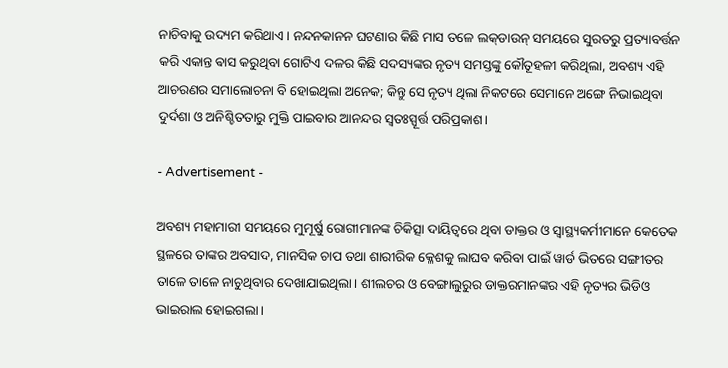ନାଚିବାକୁ ଉଦ୍ୟମ କରିଥାଏ‌। ନନ୍ଦନକାନନ ଘଟଣାର କିଛି ମାସ ତଳେ ଲକ୍‌ଡାଉନ୍‌ ସମୟରେ ସୁରତରୁ ପ୍ରତ୍ୟାବର୍ତ୍ତନ କରି ଏକାନ୍ତ ଵାସ କରୁଥିବା ଗୋଟିଏ ଦଳର କିଛି ସଦସ୍ୟଙ୍କର ନୃତ୍ୟ ସମସ୍ତଙ୍କୁ କୌତୂହଳୀ କରିଥିଲା, ଅବଶ୍ୟ ଏହି ଆଚରଣର ସମାଲୋଚନା ବି ହୋଇଥିଲା ଅନେକ‌; କିନ୍ତୁ ସେ ନୃତ୍ୟ ଥିଲା ନିକଟରେ ସେମାନେ ଅଙ୍ଗେ ନିଭାଇଥିବା ଦୁର୍ଦଶା ଓ ଅନିଶ୍ଚିତତାରୁ ମୁକ୍ତି ପାଇବାର ଆନନ୍ଦର ସ୍ବତଃସ୍ପୂର୍ତ୍ତ ପରିପ୍ରକାଶ‌।

- Advertisement -

ଅବଶ୍ୟ ମହାମାରୀ ସମୟରେ ମୁମୂର୍ଷୁ ରୋଗୀମାନଙ୍କ ଚିକିତ୍ସା ଦାୟିତ୍ବରେ ଥିବା ଡାକ୍ତର ଓ ସ୍ବାସ୍ଥ୍ୟକର୍ମୀମାନେ କେତେକ ସ୍ଥଳରେ ତାଙ୍କର ଅବସାଦ, ମାନସିକ ଚାପ ତଥା ଶାରୀରିକ କ୍ଳେଶକୁ ଲାଘବ କରିବା ପାଇଁ ୱାର୍ଡ ଭିତରେ ସଙ୍ଗୀତର ତାଳେ ତାଳେ ନାଚୁଥିବାର ଦେଖାଯାଇଥିଲା‌। ଶୀଲଚର ଓ ବେଙ୍ଗାଲୁରୁର ଡାକ୍ତରମାନଙ୍କର ଏହି ନୃତ୍ୟର ଭିଡିଓ ଭାଇରାଲ ହୋଇଗଲା‌।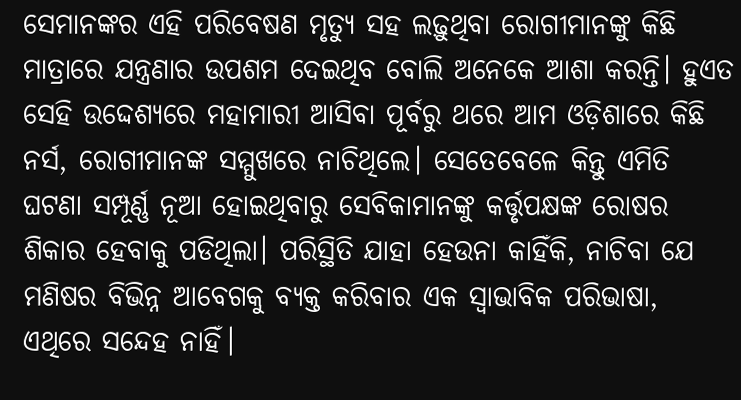ସେମାନଙ୍କର ଏହି ପରିବେଷଣ ମୃତ୍ୟୁ ସହ ଲଢ଼ୁଥିବା ରୋଗୀମାନଙ୍କୁ କିଛି ମାତ୍ରାରେ ଯନ୍ତ୍ରଣାର ଉପଶମ ଦେଇଥିବ ବୋଲି ଅନେକେ ଆଶା କରନ୍ତି‌। ହୁଏତ ସେହି ଉଦ୍ଦେଶ୍ୟରେ ମହାମାରୀ ଆସିବା ପୂର୍ବରୁ ଥରେ ଆମ ଓଡ଼ିଶାରେ କିଛି ନର୍ସ, ରୋଗୀମାନଙ୍କ ସମ୍ମୁଖରେ ନାଚିଥିଲେ‌। ସେତେବେଳେ କିନ୍ତୁ ଏମିତି ଘଟଣା ସମ୍ପୂର୍ଣ୍ଣ ନୂଆ ହୋଇଥିବାରୁ ସେବିକାମାନଙ୍କୁ କର୍ତ୍ତୃପକ୍ଷଙ୍କ ରୋଷର ଶିକାର ହେବାକୁ ପଡିଥିଲା‌। ପରିସ୍ଥିତି ଯାହା ହେଉନା କାହିଁକି, ନାଚିବା ଯେ ମଣିଷର ବିଭିନ୍ନ ଆବେଗକୁ ବ୍ୟକ୍ତ କରିବାର ଏକ ସ୍ବାଭାବିକ ପରିଭାଷା, ଏଥିରେ ସନ୍ଦେହ ନାହିଁ‌।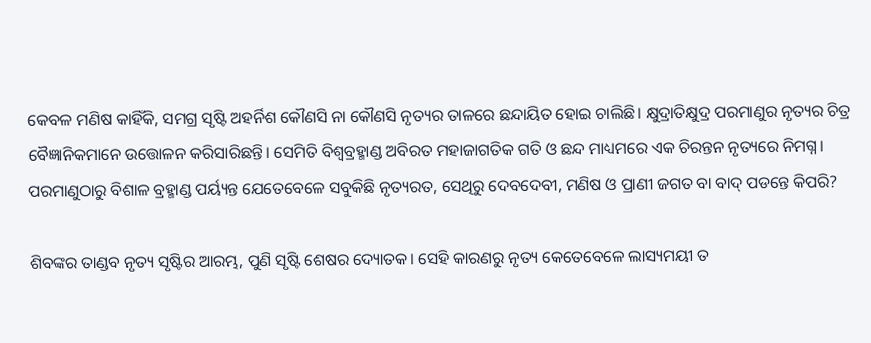କେବଳ ମଣିଷ କାହିଁକି, ସମଗ୍ର ସୃଷ୍ଟି ଅହର୍ନିଶ କୌଣସି ନା କୌଣସି ନୃତ୍ୟର ତାଳରେ ଛନ୍ଦାୟିତ ହୋଇ ଚାଲିଛି‌। କ୍ଷୁଦ୍ରାତିକ୍ଷୁଦ୍ର ପରମାଣୁର ନୃତ୍ୟର ଚିତ୍ର ବୈଜ୍ଞାନିକମାନେ ଉତ୍ତୋଳନ କରିସାରିଛନ୍ତି‌। ସେମିତି ବିଶ୍ବବ୍ରହ୍ମାଣ୍ଡ ଅବିରତ ମହାଜାଗତିକ ଗତି ଓ ଛନ୍ଦ ମାଧ୍ୟମରେ ଏକ ଚିରନ୍ତନ ନୃତ୍ୟରେ ନିମଗ୍ନ‌। ପରମାଣୁଠାରୁ ବିଶାଳ ବ୍ରହ୍ମାଣ୍ଡ ପର୍ୟ୍ୟନ୍ତ ଯେତେବେଳେ ସବୁକିଛି ନୃତ୍ୟରତ, ସେଥିରୁ ଦେବଦେବୀ, ମଣିଷ ଓ ପ୍ରାଣୀ ଜଗତ ବା ବାଦ୍‌ ପଡନ୍ତେ କିପରି?

ଶିବଙ୍କର ତାଣ୍ଡବ ନୃତ୍ୟ ସୃଷ୍ଟିର ଆରମ୍ଭ, ପୁଣି ସୃଷ୍ଟି ଶେଷର ଦ୍ୟୋତକ‌। ସେହି କାରଣରୁ ନୃତ୍ୟ କେତେବେଳେ ଲାସ୍ୟମୟୀ ତ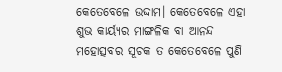କେତେବେଳେ ଉଦ୍ଦାମ‌। କେତେବେଳେ ଏହା ଶୁଭ କାର୍ୟ୍ୟର ମାଙ୍ଗଳିକ ବା ଆନନ୍ଦ ମହୋତ୍ସବର ସୂଚକ ତ କେତେବେଳେ ପୁଣି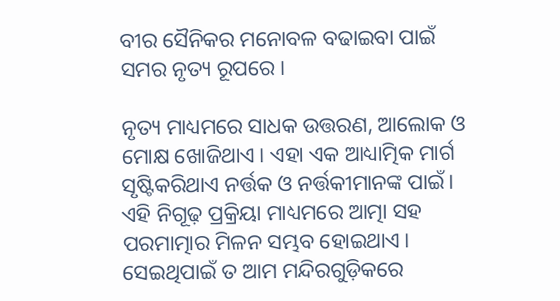ବୀର ସୈନିକର ମନୋବଳ ବଢାଇବା ପାଇଁ ସମର ନୃତ୍ୟ ରୂପରେ‌।

ନୃତ୍ୟ ମାଧ୍ୟମରେ ସାଧକ ଉତ୍ତରଣ, ଆଲୋକ ଓ ମୋକ୍ଷ ଖୋଜିଥାଏ‌। ଏହା ଏକ ଆଧ୍ୟାତ୍ମିକ ମାର୍ଗ ସୃଷ୍ଟିକରିଥାଏ ନର୍ତ୍ତକ ଓ ନର୍ତ୍ତକୀମାନଙ୍କ ପାଇଁ‌। ଏହି ନିଗୂଢ଼ ପ୍ରକ୍ରିୟା ମାଧ୍ୟମରେ ଆତ୍ମା ସହ ପରମାତ୍ମାର ମିଳନ ସମ୍ଭବ ହୋଇଥାଏ‌। ସେଇଥିପାଇଁ ତ ଆମ ମନ୍ଦିରଗୁଡ଼ିକରେ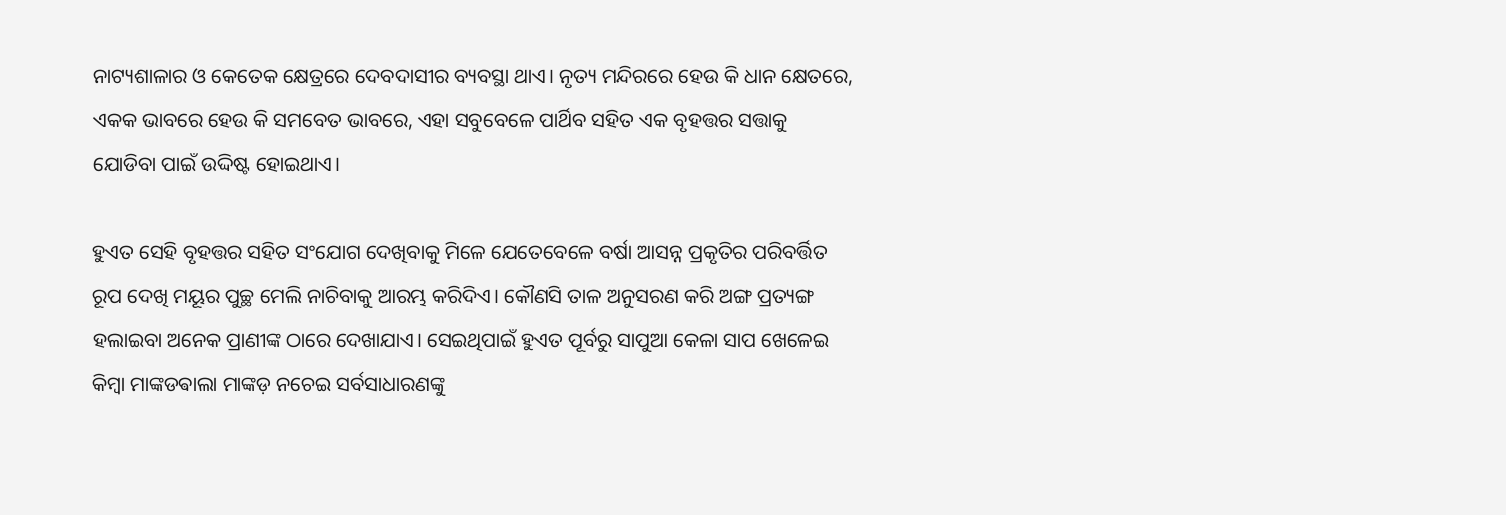ନାଟ୍ୟଶାଳାର ଓ କେତେକ କ୍ଷେତ୍ରରେ ଦେବଦାସୀର ବ୍ୟବସ୍ଥା ଥାଏ‌। ନୃତ୍ୟ ମନ୍ଦିରରେ ହେଉ କି ଧାନ କ୍ଷେତରେ, ଏକକ ଭାବରେ ହେଉ କି ସମବେତ ଭାବରେ, ଏହା ସବୁବେଳେ ପାର୍ଥିବ ସହିତ ଏକ ବୃହତ୍ତର ସତ୍ତାକୁ ଯୋଡିବା ପାଇଁ ଉଦ୍ଦିଷ୍ଟ ହୋଇଥାଏ‌।

ହୁଏତ ସେହି ବୃହତ୍ତର ସହିତ ସଂଯୋଗ ଦେଖିବାକୁ ମିଳେ ଯେତେବେଳେ ବର୍ଷା ଆସନ୍ନ ପ୍ରକୃତିର ପରିବର୍ତ୍ତିତ ରୂପ ଦେଖି ମୟୂର ପୁଚ୍ଛ ମେଲି ନାଚିବାକୁ ଆରମ୍ଭ କରିଦିଏ‌। କୌଣସି ତାଳ ଅନୁସରଣ କରି ଅଙ୍ଗ ପ୍ରତ୍ୟଙ୍ଗ ହଲାଇବା ଅନେକ ପ୍ରାଣୀଙ୍କ ଠାରେ ଦେଖାଯାଏ‌। ସେଇଥିପାଇଁ ହୁଏତ ପୂର୍ବରୁ ସାପୁଆ କେଳା ସାପ ଖେଳେଇ କିମ୍ବା ମାଙ୍କଡଵାଲା ମାଙ୍କଡ଼ ନଚେଇ ସର୍ବସାଧାରଣଙ୍କୁ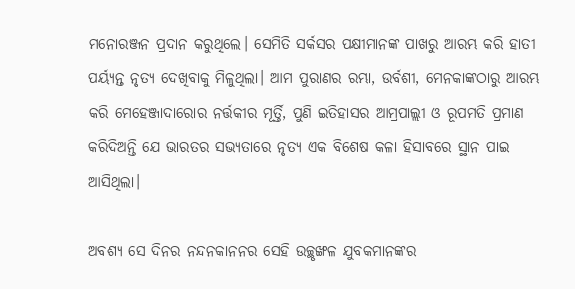ମନୋରଞ୍ଜନ ପ୍ରଦାନ କରୁଥିଲେ‌। ସେମିତି ସର୍କସର ପକ୍ଷୀମାନଙ୍କ ପାଖରୁ ଆରମ୍ଭ କରି ହାତୀ ପର୍ୟ୍ୟନ୍ତ ନୃତ୍ୟ ଦେଖିବାକୁ ମିଳୁଥିଲା‌। ଆମ ପୁରାଣର ରମ୍ଭା, ଉର୍ବଶୀ, ମେନକାଙ୍କଠାରୁ ଆରମ୍ଭ କରି ମ‌େ‌ହ‌େ‌ଞ୍ଜାଦାରୋର ନର୍ତ୍ତକୀର ମୂର୍ତ୍ତି, ପୁଣି ଇତିହାସର ଆମ୍ରପାଲ୍ଲୀ ଓ ରୂପମତି ପ୍ରମାଣ କରିଦିଅନ୍ତି ଯେ ଭାରତର ସଭ୍ୟତାରେ ନୃତ୍ୟ ଏକ ବିଶେଷ କଳା ହିସାବରେ ସ୍ଥାନ ପାଇ ଆସିଥିଲା‌।

ଅବଶ୍ୟ ସେ ଦିନର ନନ୍ଦନକାନନର ସେହି ଉଚ୍ଛୃଙ୍ଖଳ ଯୁବକମାନଙ୍କର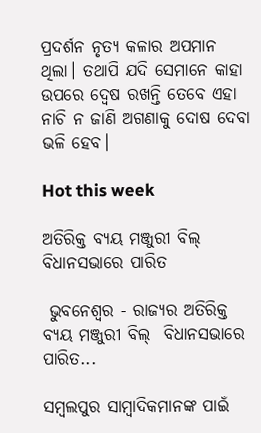ପ୍ରଦର୍ଶନ ନୃତ୍ୟ କଳାର ଅପମାନ ଥିଲା‌। ତଥାପି ଯଦି ସେମାନେ କାହା ଉପରେ ଦ୍ୱେଷ ରଖନ୍ତି ତେବେ ଏହା ନାଚି ନ ଜାଣି ଅଗଣାକୁ ଦୋଷ ଦେବା ଭଳି ହେବ‌।

Hot this week

ଅତିରିକ୍ତ ବ୍ୟୟ ମଞ୍ଜୁରୀ ବିଲ୍  ବିଧାନସଭାରେ ପାରିତ

 ଭୁବନେଶ୍ୱର - ରାଜ୍ୟର ଅତିରିକ୍ତ ବ୍ୟୟ ମଞ୍ଜୁରୀ ବିଲ୍  ବିଧାନସଭାରେ ପାରିତ...

ସମ୍ବଲପୁର ସାମ୍ବାଦିକମାନଙ୍କ ପାଇଁ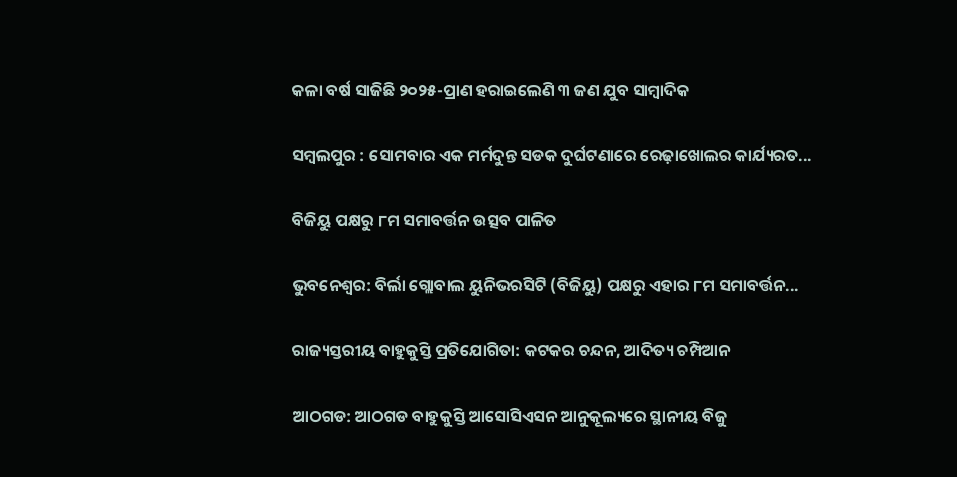କଳା ବର୍ଷ ସାଜିଛି ୨୦୨୫-ପ୍ରାଣ ହରାଇଲେଣି ୩ ଜଣ ଯୁବ ସାମ୍ବାଦିକ

ସମ୍ବଲପୁର : ସୋମବାର ଏକ ମର୍ମଦୁନ୍ତ ସଡକ ଦୁର୍ଘଟଣାରେ ରେଢ଼ାଖୋଲର କାର୍ଯ୍ୟରତ...

ବିଜିୟୁ ପକ୍ଷରୁ ୮ମ ସମାବର୍ତ୍ତନ ଉତ୍ସବ ପାଳିତ

ଭୁବନେଶ୍ୱର: ବିର୍ଲା ଗ୍ଲୋବାଲ ୟୁନିଭରସିଟି (ବିଜିୟୁ) ପକ୍ଷରୁ ଏହାର ୮ମ ସମାବର୍ତ୍ତନ...

ରାଜ୍ୟସ୍ତରୀୟ ବାହୁକୁସ୍ତି ପ୍ରତିଯୋଗିତା: କଟକର ଚନ୍ଦନ, ଆଦିତ୍ୟ ଚମ୍ପିଆନ

ଆଠଗଡ: ଆଠଗଡ ବାହୁକୁସ୍ତି ଆସୋସିଏସନ ଆନୁକୂଲ୍ୟରେ ସ୍ଥାନୀୟ ବିଜୁ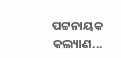ପଟ୍ଟନାୟକ କଲ୍ୟାଣ...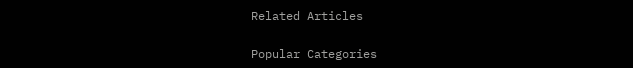Related Articles

Popular Categories